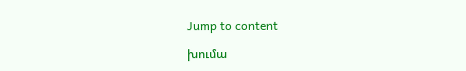Jump to content

խումա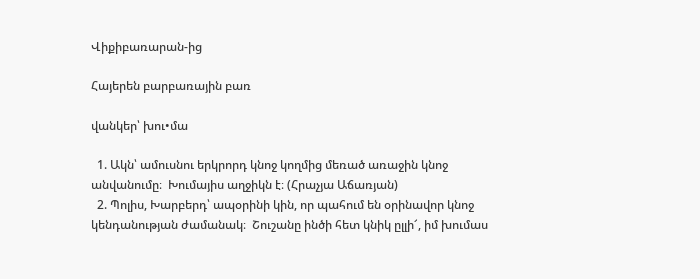Վիքիբառարան-ից

Հայերեն բարբառային բառ

վանկեր՝ խու•մա

  1. Ակն՝ ամուսնու երկրորդ կնոջ կողմից մեռած առաջին կնոջ անվանումը։  Խումայիս աղջիկն է։ (Հրաչյա Աճառյան)
  2. Պոլիս, Խարբերդ՝ ապօրինի կին, որ պահում են օրինավոր կնոջ կենդանության ժամանակ։  Շուշանը ինծի հետ կնիկ ըլլի՜, իմ խումաս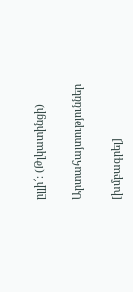ըլլի՜: (Թլկատինցի)

Արտահայտություններ

[խմբագրել]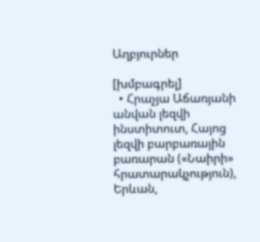Աղբյուրներ

[խմբագրել]
  • Հրաչյա Աճառյանի անվան լեզվի ինստիտուտ, Հայոց լեզվի բարբառային բառարան («Նաիրի» հրատարակչություն), Երևան,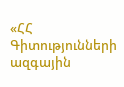«ՀՀ Գիտությունների ազգային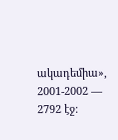ակադեմիա», 2001-2002 — 2792 էջ։